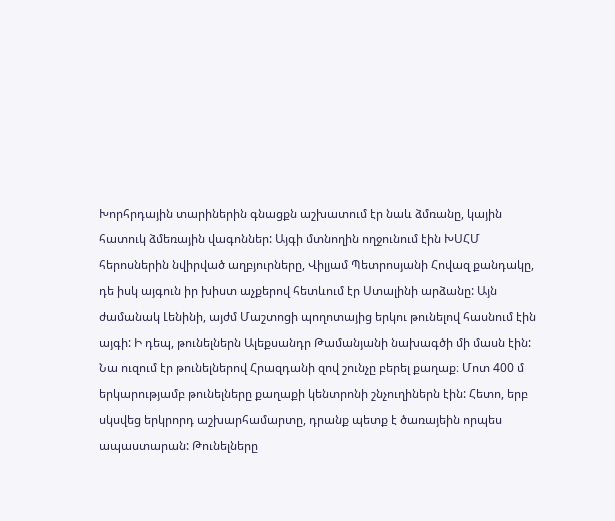Խորհրդային տարիներին գնացքն աշխատում էր նաև ձմռանը, կային հատուկ ձմեռային վագոններ: Այգի մտնողին ողջունում էին ԽՍՀՄ հերոսներին նվիրված աղբյուրները, Վիլյամ Պետրոսյանի Հովազ քանդակը, դե իսկ այգուն իր խիստ աչքերով հետևում էր Ստալինի արձանը: Այն ժամանակ Լենինի, այժմ Մաշտոցի պողոտայից երկու թունելով հասնում էին այգի: Ի դեպ, թունելներն Ալեքսանդր Թամանյանի նախագծի մի մասն էին: Նա ուզում էր թունելներով Հրազդանի զով շունչը բերել քաղաք։ Մոտ 400 մ երկարությամբ թունելները քաղաքի կենտրոնի շնչուղիներն էին: Հետո, երբ սկսվեց երկրորդ աշխարհամարտը, դրանք պետք է ծառայեին որպես ապաստարան: Թունելները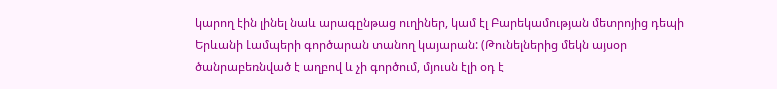կարող էին լինել նաև արագընթաց ուղիներ, կամ էլ Բարեկամության մետրոյից դեպի Երևանի Լամպերի գործարան տանող կայարան: (Թունելներից մեկն այսօր ծանրաբեռնված է աղբով և չի գործում, մյուսն էլի օդ է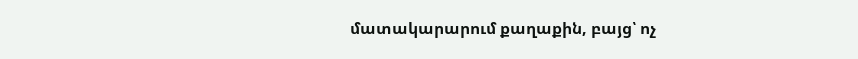մատակարարում քաղաքին, բայց՝ ոչ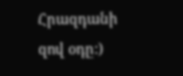Հրազդանի զով օդը:)